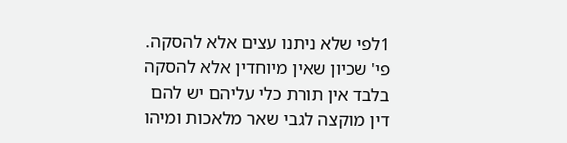1לפי שלא ניתנו עצים אלא להסקה. פי' שכיון שאין מיוחדין אלא להסקה בלבד אין תורת כלי עליהם יש להם דין מוקצה לגבי שאר מלאכות ומיהו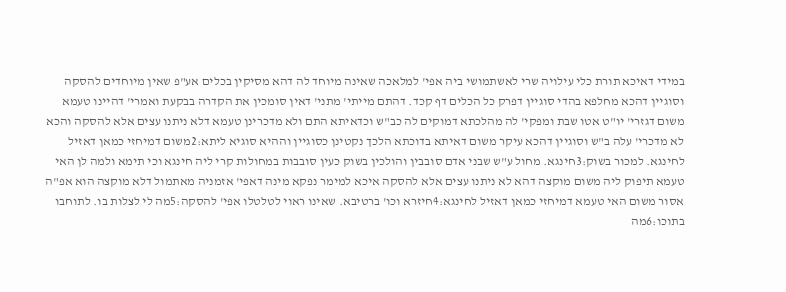במידי דאיכא תורת כלי עילויה שרי לאשתמושי ביה אפי' למלאכה שאינה מיוחד לה דהא מסיקין בכלים אע"פ שאין מיוחדים להסקה וסוגיין דהכא מחלפא בהדי סוגיין דפרק כל הכלים דף קכד. דהתם מייתי' מתני' דאין סומכין את הקדרה בבקעת ואמרי' דהיינו טעמא משום דגזרי' יו"ט אטו שבת ומפקי' לה מהלכתא דמוקים לה כב"ש וכדאיתא התם ולא מדכרינן טעמא דלא ניתנו עצים אלא להסקה והכא לא מדכרי' עלה ב"ש וסוגיין דהכא עיקר משום דאיתא בדוכתא הלכך נקטינן כסוגיין וההיא סוגיא ליתא:2משום דמיחזי כמאן דאזיל לחינגא. למכור בשוק:3חינגא. מחול ע"ש שבני אדם סובבין והולכין בשוק כעין סובבות במחולות קרי ליה חינגא וכי תימא ולמה לן האי טעמא תיפוק ליה משום מוקצה דהא לא ניתנו עצים אלא להסקה איכא למימר נפקא מינה דאפי' אזמניה מאתמול דלא מוקצה הוא אפ"ה אסור משום האי טעמא דמיחזי כמאן דאזיל לחינגא:4חיזרא וכו' ברטיבא. שאינו ראוי לטלטלו אפי' להסקה:5מה לי לצלות בו. לתוחבו בתוכו:6מה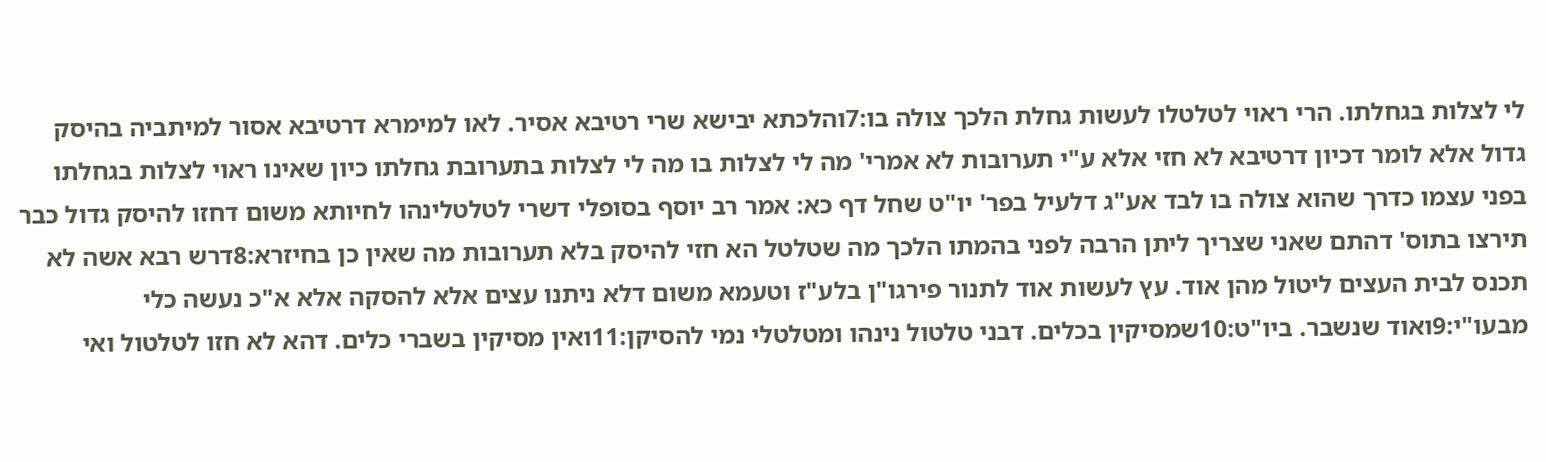לי לצלות בגחלתו. הרי ראוי לטלטלו לעשות גחלת הלכך צולה בו:7והלכתא יבישא שרי רטיבא אסיר. לאו למימרא דרטיבא אסור למיתביה בהיסק גדול אלא לומר דכיון דרטיבא לא חזי אלא ע"י תערובות לא אמרי' מה לי לצלות בו מה לי לצלות בתערובת גחלתו כיון שאינו ראוי לצלות בגחלתו בפני עצמו כדרך שהוא צולה בו לבד אע"ג דלעיל בפר' יו"ט שחל דף כא: אמר רב יוסף בסופלי דשרי לטלטלינהו לחיותא משום דחזו להיסק גדול כבר תירצו בתוס' דהתם שאני שצריך ליתן הרבה לפני בהמתו הלכך מה שטלטל הא חזי להיסק בלא תערובות מה שאין כן בחיזרא:8דרש רבא אשה לא תכנס לבית העצים ליטול מהן אוד. עץ לעשות אוד לתנור פירגו"ן בלע"ז וטעמא משום דלא ניתנו עצים אלא להסקה אלא א"כ נעשה כלי מבעו"י:9ואוד שנשבר. ביו"ט:10שמסיקין בכלים. דבני טלטול נינהו ומטלטלי נמי להסיקן:11ואין מסיקין בשברי כלים. דהא לא חזו לטלטול ואי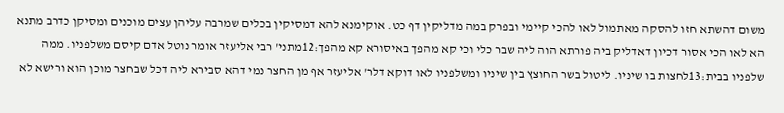משום דהשתא חזו להסקה מאתמול לאו להכי קיימי ובפרק במה מדליקין דף כט. אוקימנא להא דמסיקין בכלים שמרבה עליהן עצים מוכנים ומסיקן כדרב מתנא הא לאו הכי אסור דכיון דאדליק ביה פורתא הוה ליה שבר כלי וכי קא מהפך באיסורא קא מהפך:12מתני' רבי אליעזר אומר נוטל אדם קיסם משלפניו. ממה שלפניו בבית:13לחצות בו שיניו. ליטול בשר החוצץ בין שיניו ומשלפניו לאו דוקא דלר' אליעזר אף מן החצר נמי דהא סבירא ליה דכל שבחצר מוכן הוא ורישא לא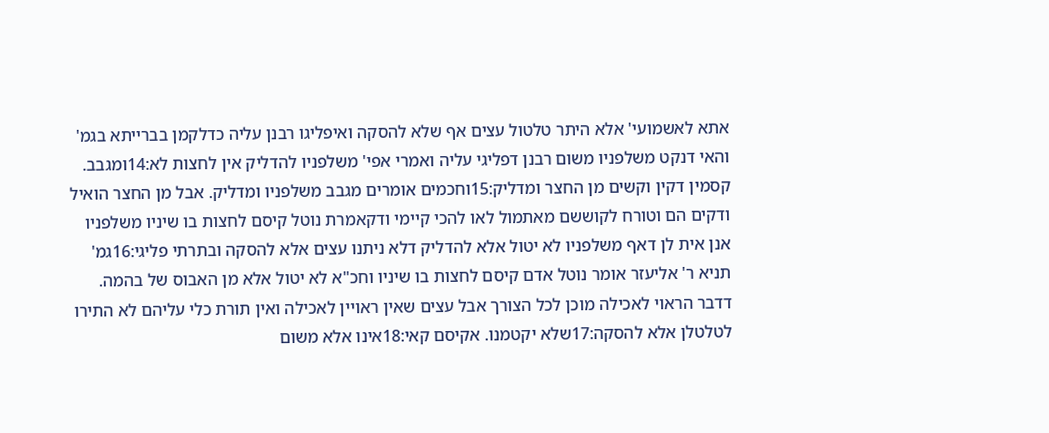אתא לאשמועי' אלא היתר טלטול עצים אף שלא להסקה ואיפליגו רבנן עליה כדלקמן בברייתא בגמ' והאי דנקט משלפניו משום רבנן דפליגי עליה ואמרי אפי' משלפניו להדליק אין לחצות לא:14ומגבב. קסמין דקין וקשים מן החצר ומדליק:15וחכמים אומרים מגבב משלפניו ומדליק. אבל מן החצר הואיל ודקים הם וטורח לקוששם מאתמול לאו להכי קיימי ודקאמרת נוטל קיסם לחצות בו שיניו משלפניו אנן אית לן דאף משלפניו לא יטול אלא להדליק דלא ניתנו עצים אלא להסקה ובתרתי פליגי:16גמ' תניא ר' אליעזר אומר נוטל אדם קיסם לחצות בו שיניו וחכ"א לא יטול אלא מן האבוס של בהמה. דדבר הראוי לאכילה מוכן לכל הצורך אבל עצים שאין ראויין לאכילה ואין תורת כלי עליהם לא התירו לטלטלן אלא להסקה:17שלא יקטמנו. אקיסם קאי:18אינו אלא משום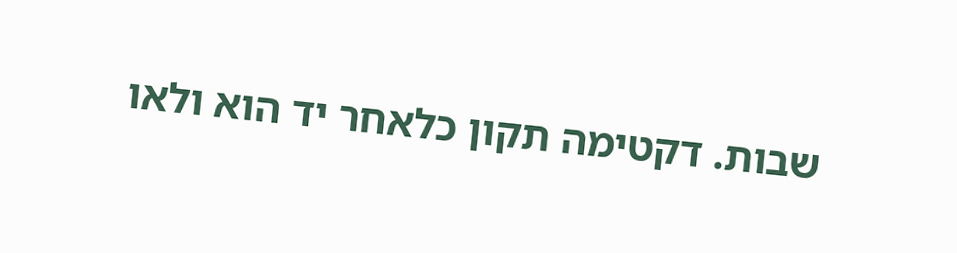שבות. דקטימה תקון כלאחר יד הוא ולאו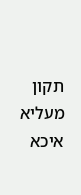תקון מעליא איכא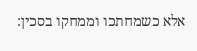אלא כשמחתכו וממחקו בסכין: